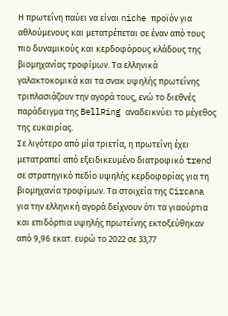Η πρωτεΐνη παύει να είναι niche προϊόν για αθλούμενους και μετατρέπεται σε έναν από τους πιο δυναμικούς και κερδοφόρους κλάδους της βιομηχανίας τροφίμων. Τα ελληνικά γαλακτοκομικά και τα σνακ υψηλής πρωτεΐνης τριπλασιάζουν την αγορά τους, ενώ το διεθνές παράδειγμα της BellRing αναδεικνύει το μέγεθος της ευκαιρίας.
Σε λιγότερο από μία τριετία, η πρωτεΐνη έχει μετατραπεί από εξειδικευμένο διατροφικό trend σε στρατηγικό πεδίο υψηλής κερδοφορίας για τη βιομηχανία τροφίμων. Τα στοιχεία της Circana για την ελληνική αγορά δείχνουν ότι τα γιαούρτια και επιδόρπια υψηλής πρωτεΐνης εκτοξεύθηκαν από 9,96 εκατ. ευρώ το 2022 σε 33,77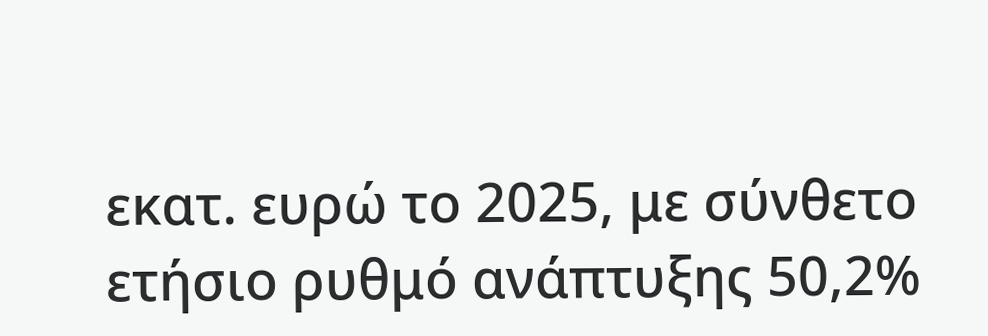εκατ. ευρώ το 2025, με σύνθετο ετήσιο ρυθμό ανάπτυξης 50,2%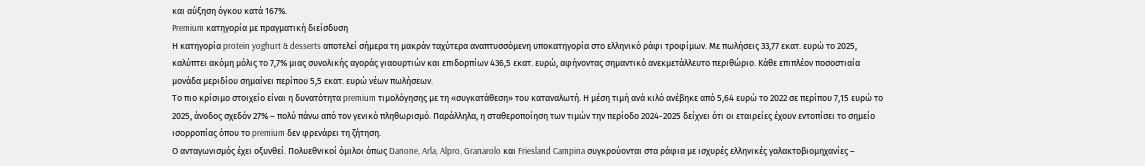και αύξηση όγκου κατά 167%.
Premium κατηγορία με πραγματική διείσδυση
Η κατηγορία protein yoghurt & desserts αποτελεί σήμερα τη μακράν ταχύτερα αναπτυσσόμενη υποκατηγορία στο ελληνικό ράφι τροφίμων. Με πωλήσεις 33,77 εκατ. ευρώ το 2025, καλύπτει ακόμη μόλις το 7,7% μιας συνολικής αγοράς γιαουρτιών και επιδορπίων 436,5 εκατ. ευρώ, αφήνοντας σημαντικό ανεκμετάλλευτο περιθώριο. Κάθε επιπλέον ποσοστιαία μονάδα μεριδίου σημαίνει περίπου 5,5 εκατ. ευρώ νέων πωλήσεων.
Το πιο κρίσιμο στοιχείο είναι η δυνατότητα premium τιμολόγησης με τη «συγκατάθεση» του καταναλωτή. Η μέση τιμή ανά κιλό ανέβηκε από 5,64 ευρώ το 2022 σε περίπου 7,15 ευρώ το 2025, άνοδος σχεδόν 27% – πολύ πάνω από τον γενικό πληθωρισμό. Παράλληλα, η σταθεροποίηση των τιμών την περίοδο 2024-2025 δείχνει ότι οι εταιρείες έχουν εντοπίσει το σημείο ισορροπίας όπου το premium δεν φρενάρει τη ζήτηση.
Ο ανταγωνισμός έχει οξυνθεί. Πολυεθνικοί όμιλοι όπως Danone, Arla, Alpro, Granarolo και Friesland Campina συγκρούονται στα ράφια με ισχυρές ελληνικές γαλακτοβιομηχανίες –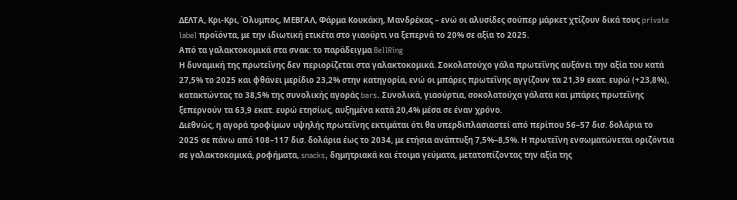ΔΕΛΤΑ, Κρι-Κρι, Όλυμπος, ΜΕΒΓΑΛ, Φάρμα Κουκάκη, Μανδρέκας – ενώ οι αλυσίδες σούπερ μάρκετ χτίζουν δικά τους private label προϊόντα, με την ιδιωτική ετικέτα στο γιαούρτι να ξεπερνά το 20% σε αξία το 2025.
Από τα γαλακτοκομικά στα σνακ: το παράδειγμα BellRing
Η δυναμική της πρωτεΐνης δεν περιορίζεται στα γαλακτοκομικά. Σοκολατούχο γάλα πρωτεΐνης αυξάνει την αξία του κατά 27,5% το 2025 και φθάνει μερίδιο 23,2% στην κατηγορία, ενώ οι μπάρες πρωτεΐνης αγγίζουν τα 21,39 εκατ. ευρώ (+23,8%), κατακτώντας το 38,5% της συνολικής αγοράς bars. Συνολικά, γιαούρτια, σοκολατούχα γάλατα και μπάρες πρωτεΐνης ξεπερνούν τα 63,9 εκατ. ευρώ ετησίως, αυξημένα κατά 20,4% μέσα σε έναν χρόνο.
Διεθνώς, η αγορά τροφίμων υψηλής πρωτεΐνης εκτιμάται ότι θα υπερδιπλασιαστεί από περίπου 56–57 δισ. δολάρια το 2025 σε πάνω από 108–117 δισ. δολάρια έως το 2034, με ετήσια ανάπτυξη 7,5%–8,5%. Η πρωτεΐνη ενσωματώνεται οριζόντια σε γαλακτοκομικά, ροφήματα, snacks, δημητριακά και έτοιμα γεύματα, μετατοπίζοντας την αξία της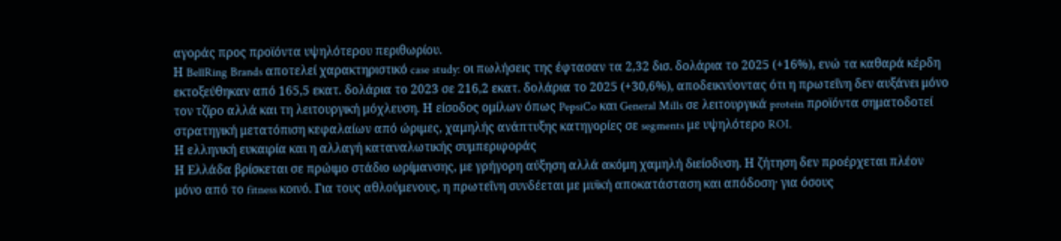αγοράς προς προϊόντα υψηλότερου περιθωρίου.
Η BellRing Brands αποτελεί χαρακτηριστικό case study: οι πωλήσεις της έφτασαν τα 2,32 δισ. δολάρια το 2025 (+16%), ενώ τα καθαρά κέρδη εκτοξεύθηκαν από 165,5 εκατ. δολάρια το 2023 σε 216,2 εκατ. δολάρια το 2025 (+30,6%), αποδεικνύοντας ότι η πρωτεΐνη δεν αυξάνει μόνο τον τζίρο αλλά και τη λειτουργική μόχλευση. Η είσοδος ομίλων όπως PepsiCo και General Mills σε λειτουργικά protein προϊόντα σηματοδοτεί στρατηγική μετατόπιση κεφαλαίων από ώριμες, χαμηλής ανάπτυξης κατηγορίες σε segments με υψηλότερο ROI.
Η ελληνική ευκαιρία και η αλλαγή καταναλωτικής συμπεριφοράς
Η Ελλάδα βρίσκεται σε πρώιμο στάδιο ωρίμανσης, με γρήγορη αύξηση αλλά ακόμη χαμηλή διείσδυση. Η ζήτηση δεν προέρχεται πλέον μόνο από το fitness κοινό. Για τους αθλούμενους, η πρωτεΐνη συνδέεται με μυϊκή αποκατάσταση και απόδοση· για όσους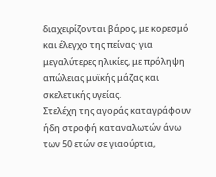διαχειρίζονται βάρος, με κορεσμό και έλεγχο της πείνας· για μεγαλύτερες ηλικίες, με πρόληψη απώλειας μυϊκής μάζας και σκελετικής υγείας.
Στελέχη της αγοράς καταγράφουν ήδη στροφή καταναλωτών άνω των 50 ετών σε γιαούρτια,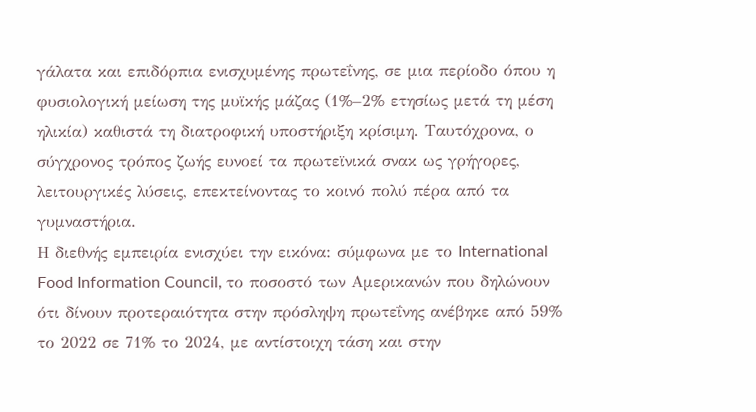γάλατα και επιδόρπια ενισχυμένης πρωτεΐνης, σε μια περίοδο όπου η φυσιολογική μείωση της μυϊκής μάζας (1%–2% ετησίως μετά τη μέση ηλικία) καθιστά τη διατροφική υποστήριξη κρίσιμη. Ταυτόχρονα, ο σύγχρονος τρόπος ζωής ευνοεί τα πρωτεϊνικά σνακ ως γρήγορες, λειτουργικές λύσεις, επεκτείνοντας το κοινό πολύ πέρα από τα γυμναστήρια.
Η διεθνής εμπειρία ενισχύει την εικόνα: σύμφωνα με το International Food Information Council, το ποσοστό των Αμερικανών που δηλώνουν ότι δίνουν προτεραιότητα στην πρόσληψη πρωτεΐνης ανέβηκε από 59% το 2022 σε 71% το 2024, με αντίστοιχη τάση και στην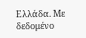Ελλάδα. Με δεδομένο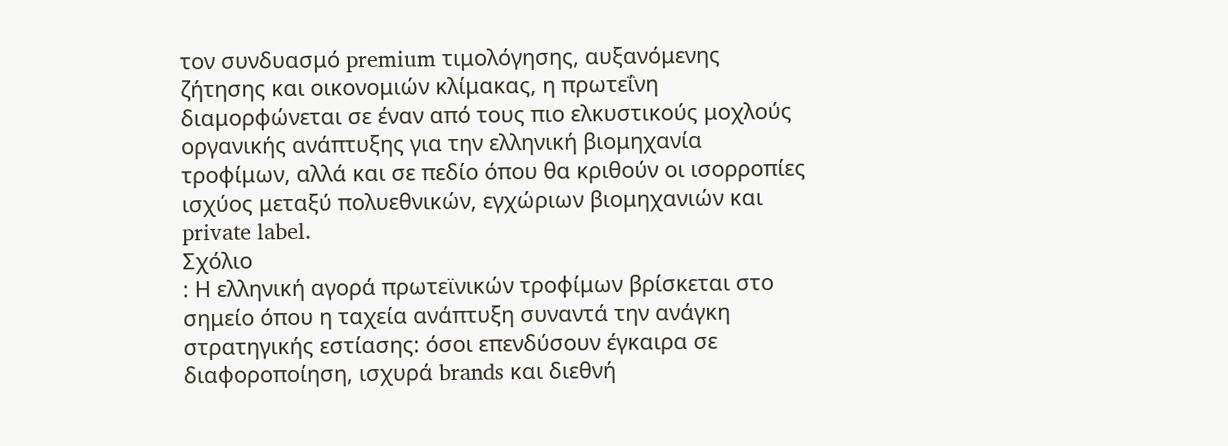τον συνδυασμό premium τιμολόγησης, αυξανόμενης ζήτησης και οικονομιών κλίμακας, η πρωτεΐνη διαμορφώνεται σε έναν από τους πιο ελκυστικούς μοχλούς οργανικής ανάπτυξης για την ελληνική βιομηχανία τροφίμων, αλλά και σε πεδίο όπου θα κριθούν οι ισορροπίες ισχύος μεταξύ πολυεθνικών, εγχώριων βιομηχανιών και private label.
Σχόλιο
: Η ελληνική αγορά πρωτεϊνικών τροφίμων βρίσκεται στο σημείο όπου η ταχεία ανάπτυξη συναντά την ανάγκη στρατηγικής εστίασης: όσοι επενδύσουν έγκαιρα σε διαφοροποίηση, ισχυρά brands και διεθνή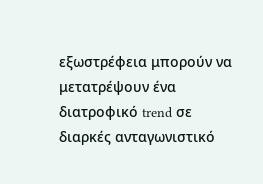εξωστρέφεια μπορούν να μετατρέψουν ένα διατροφικό trend σε διαρκές ανταγωνιστικό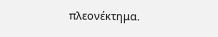πλεονέκτημα.